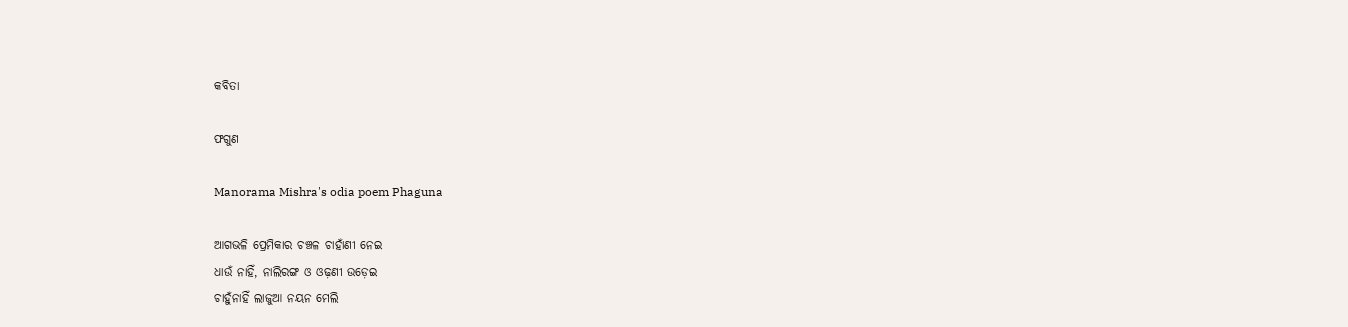କବିତା

ଫଗୁଣ

Manorama Mishra's odia poem Phaguna

ଆଗଭଳି ପ୍ରେମିକାର ଚଞ୍ଚଳ ଚାହାଁଣୀ ନେଇ
ଧାଉଁ ନାହିଁ, ନାଲିରଙ୍ଗ ଓ ଓଢ଼ଣୀ ଉଡ଼େଇ
ଚାହୁଁନାହିଁ ଲାଜୁଆ ନୟନ ମେଲି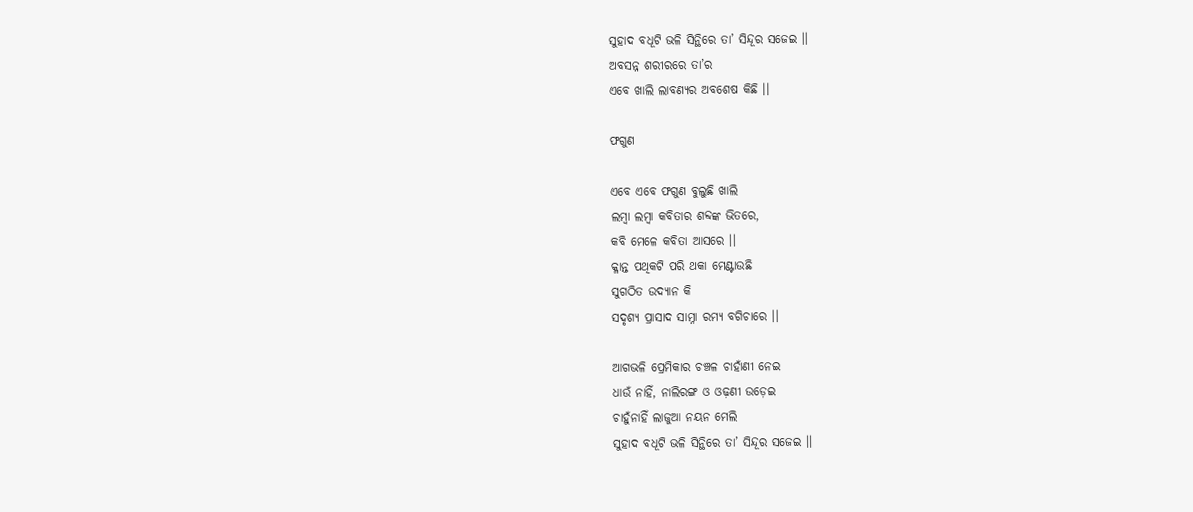ସୁହାଦ ବଧୂଟି ଭଳି ସିନ୍ଥିରେ ତା’ ସିନ୍ଦୂର ସଜେଇ ।।
ଅବସନ୍ନ ଶରୀରରେ ତା’ର
ଏବେ ଖାଲି ଲାବଣ୍ୟର ଅବଶେଷ କିଛି ।।

ଫଗୁଣ

ଏବେ ଏବେ ଫଗୁଣ ବୁଲୁଛି ଖାଲି
ଲମ୍ୱା ଲମ୍ୱା କବିତାର ଶବ୍ଦଙ୍କ ଭିତରେ,
କବି ମେଳେ କବିତା ଆସରେ ।।
କ୍ଳାନ୍ତ ପଥିକଟି ପରି ଥକା ମେଣ୍ଟାଉଛି
ସୁଗଠିତ ଉଦ୍ୟାନ କି
ସଦୃଶ୍ୟ ପ୍ରାସାଦ ସାମ୍ନା ରମ୍ୟ ବଗିଚାରେ ।।

ଆଗଭଳି ପ୍ରେମିକାର ଚଞ୍ଚଳ ଚାହାଁଣୀ ନେଇ
ଧାଉଁ ନାହିଁ, ନାଲିରଙ୍ଗ ଓ ଓଢ଼ଣୀ ଉଡ଼େଇ
ଚାହୁଁନାହିଁ ଲାଜୁଆ ନୟନ ମେଲି
ସୁହାଦ ବଧୂଟି ଭଳି ସିନ୍ଥିରେ ତା’ ସିନ୍ଦୂର ସଜେଇ ।।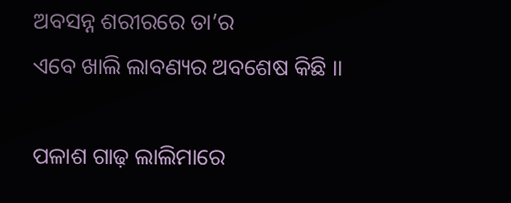ଅବସନ୍ନ ଶରୀରରେ ତା’ର
ଏବେ ଖାଲି ଲାବଣ୍ୟର ଅବଶେଷ କିଛି ।।

ପଳାଶ ଗାଢ଼ ଲାଲିମାରେ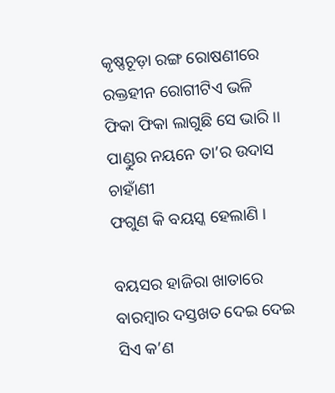କୃଷ୍ଣଚୂଡ଼ା ରଙ୍ଗ ରୋଷଣୀରେ
ରକ୍ତହୀନ ରୋଗୀଟିଏ ଭଳି
ଫିକା ଫିକା ଲାଗୁଛି ସେ ଭାରି ।।
ପାଣ୍ଡୁର ନୟନେ ତା’ର ଉଦାସ ଚାହାଁଣୀ
ଫଗୁଣ କି ବୟସ୍କ ହେଲାଣି ।

ବୟସର ହାଜିରା ଖାତାରେ
ବାରମ୍ୱାର ଦସ୍ତଖତ ଦେଇ ଦେଇ
ସିଏ କ’ଣ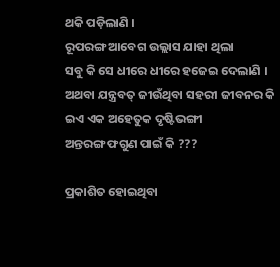ଥକି ପଡ଼ିଲାଣି ।
ରୂପରଙ୍ଗ ଆବେଗ ଉଲ୍ଲାସ ଯାହା ଥିଲା
ସବୁ କି ସେ ଧୀରେ ଧୀରେ ହଜେଇ ଦେଲାଣି ।
ଅଥବା ଯନ୍ତ୍ରବତ୍ ଜୀଉଁଥିବା ସହରୀ ଜୀବନର କି
ଇଏ ଏକ ଅହେତୁକ ଦୃଷ୍ଟିଭଙ୍ଗୀ
ଅନ୍ତରଙ୍ଗ ଫଗୁଣ ପାଇଁ କି ???

ପ୍ରକାଶିତ ହୋଇଥିବା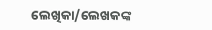ଲେଖିକା/ଲେଖକଙ୍କ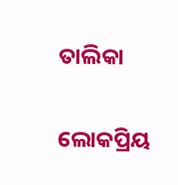ତାଲିକା

ଲୋକପ୍ରିୟ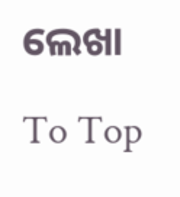ଲେଖା

To Top